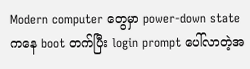Modern computer တွေမှာ power-down state ကနေ boot တက်ပြီး login prompt ပေါ်လာတဲ့အ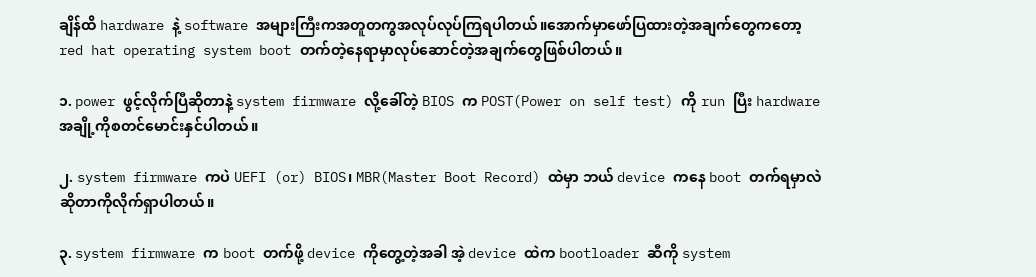ချိန်ထိ hardware နဲ့ software အများကြီးကအတူတကွအလုပ်လုပ်ကြရပါတယ်။အောက်မှာဖော်ပြထားတဲ့အချက်တွေကတော့ red hat operating system boot တက်တဲ့နေရာမှာလုပ်ဆောင်တဲ့အချက်တွေဖြစ်ပါတယ်။

၁. power ဖွင့်လိုက်ပြီဆိုတာနဲ့ system firmware လို့ခေါ်တဲ့ BIOS က POST(Power on self test) ကို run ပြီး hardware အချို့ကိုစတင်မောင်းနှင်ပါတယ်။

၂. system firmware ကပဲ UEFI (or) BIOS၊ MBR(Master Boot Record) ထဲမှာ ဘယ် device ကနေ boot တက်ရမှာလဲဆိုတာကိုလိုက်ရှာပါတယ်။

၃. system firmware က boot တက်ဖို့ device ကိုတွေ့တဲ့အခါ အဲ့ device ထဲက bootloader ဆီကို system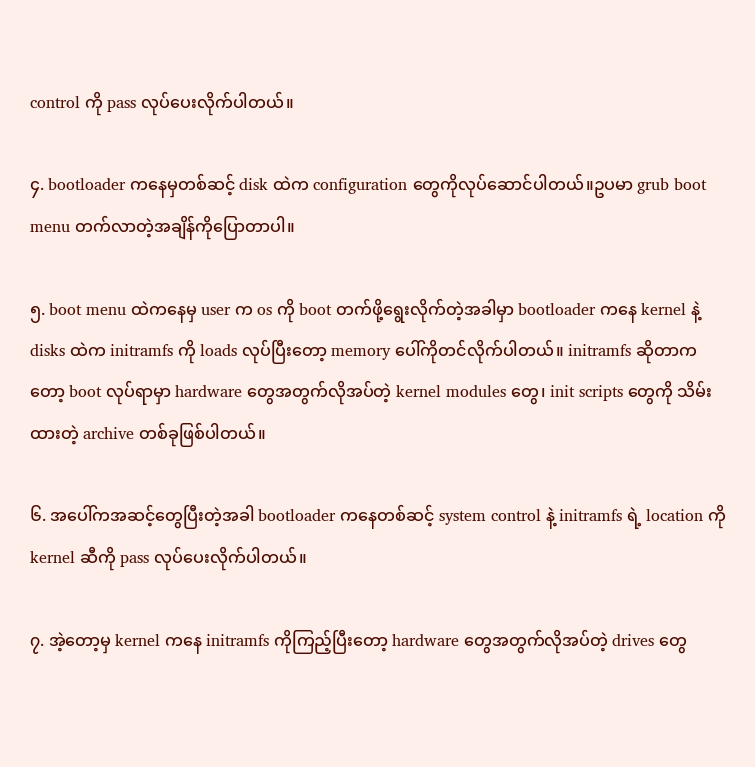control ကို pass လုပ်ပေးလိုက်ပါတယ်။

၄. bootloader ကနေမှတစ်ဆင့် disk ထဲက configuration တွေကိုလုပ်ဆောင်ပါတယ်။ဥပမာ grub boot menu တက်လာတဲ့အချိန်ကိုပြောတာပါ။

၅. boot menu ထဲကနေမှ user က os ကို boot တက်ဖို့ရွေးလိုက်တဲ့အခါမှာ bootloader ကနေ kernel နဲ့ disks ထဲက initramfs ကို loads လုပ်ပြီးတော့ memory ပေါ်ကိုတင်လိုက်ပါတယ်။ initramfs ဆိုတာကတော့ boot လုပ်ရာမှာ hardware တွေအတွက်လိုအပ်တဲ့ kernel modules တွေ၊ init scripts တွေကို သိမ်းထားတဲ့ archive တစ်ခုဖြစ်ပါတယ်။

၆. အပေါ်ကအဆင့်တွေပြီးတဲ့အခါ bootloader ကနေတစ်ဆင့် system control နဲ့ initramfs ရဲ့ location ကို kernel ဆီကို pass လုပ်ပေးလိုက်ပါတယ်။

၇. အဲ့တော့မှ kernel ကနေ initramfs ကိုကြည့်ပြီးတော့ hardware တွေအတွက်လိုအပ်တဲ့ drives တွေ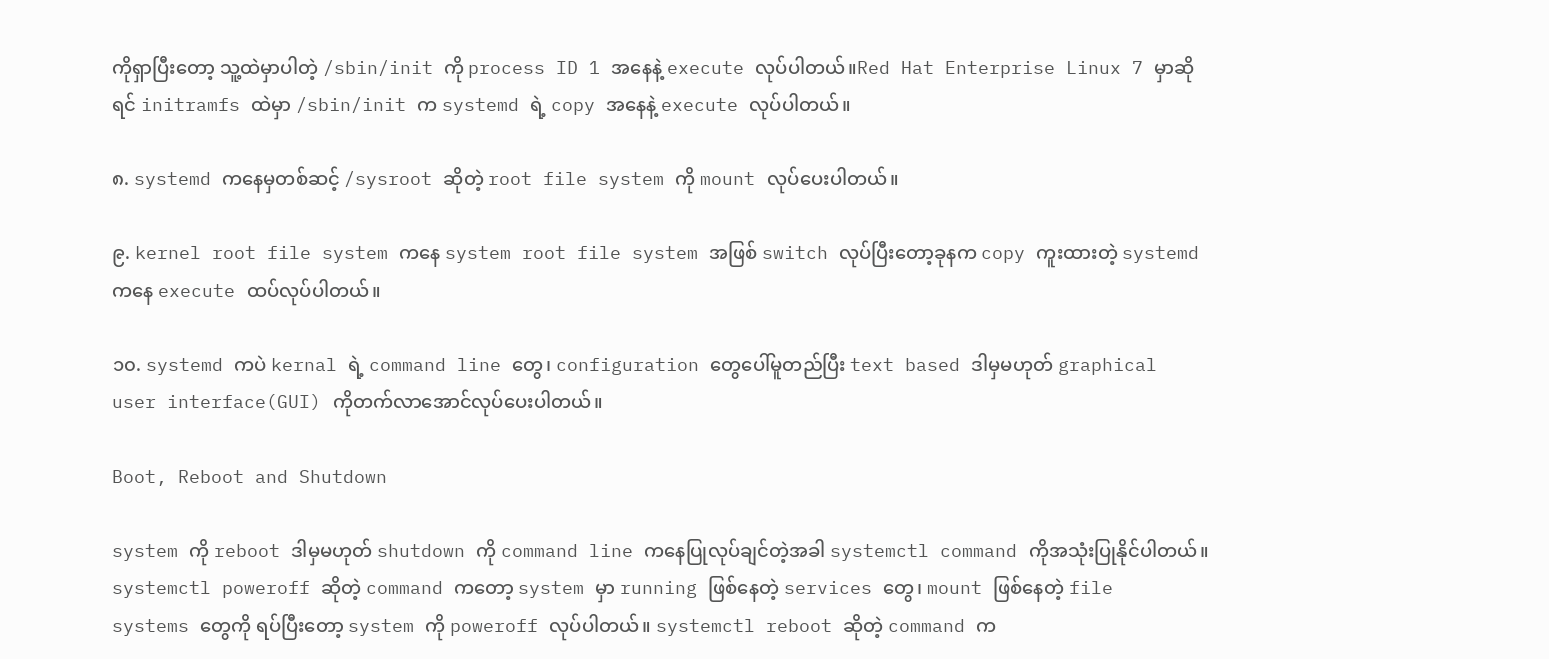ကိုရှာပြီးတော့ သူ့ထဲမှာပါတဲ့ /sbin/init ကို process ID 1 အနေနဲ့ execute လုပ်ပါတယ်။Red Hat Enterprise Linux 7 မှာဆိုရင် initramfs ထဲမှာ /sbin/init က systemd ရဲ့ copy အနေနဲ့ execute လုပ်ပါတယ်။

၈. systemd ကနေမှတစ်ဆင့် /sysroot ဆိုတဲ့ root file system ကို mount လုပ်ပေးပါတယ်။

၉. kernel root file system ကနေ system root file system အဖြစ် switch လုပ်ပြီးတော့ခုနက copy ကူးထားတဲ့ systemd ကနေ execute ထပ်လုပ်ပါတယ်။

၁၀. systemd ကပဲ kernal ရဲ့ command line တွေ၊ configuration တွေပေါ်မူတည်ပြီး text based ဒါမှမဟုတ် graphical user interface(GUI) ကိုတက်လာအောင်လုပ်ပေးပါတယ်။

Boot, Reboot and Shutdown

system ကို reboot ဒါမှမဟုတ် shutdown ကို command line ကနေပြုလုပ်ချင်တဲ့အခါ systemctl command ကိုအသုံးပြုနိုင်ပါတယ်။ systemctl poweroff ဆိုတဲ့ command ကတော့ system မှာ running ဖြစ်နေတဲ့ services တွေ၊ mount ဖြစ်နေတဲ့ file systems တွေကို ရပ်ပြီးတော့ system ကို poweroff လုပ်ပါတယ်။ systemctl reboot ဆိုတဲ့ command က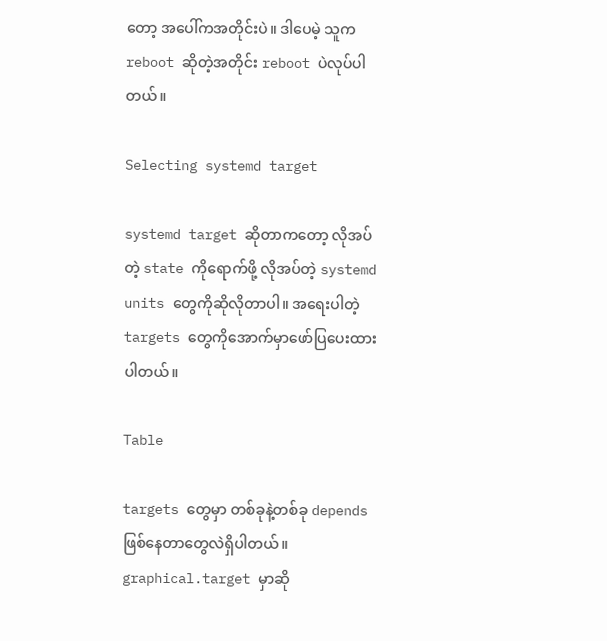တော့ အပေါ်ကအတိုင်းပဲ။ ဒါပေမဲ့ သူက reboot ဆိုတဲ့အတိုင်း reboot ပဲလုပ်ပါတယ်။

Selecting systemd target

systemd target ဆိုတာကတော့ လိုအပ်တဲ့ state ကိုရောက်ဖို့ လိုအပ်တဲ့ systemd units တွေကိုဆိုလိုတာပါ။ အရေးပါတဲ့ targets တွေကိုအောက်မှာဖော်ပြပေးထားပါတယ်။

Table

targets တွေမှာ တစ်ခုနဲ့တစ်ခု depends ဖြစ်နေတာတွေလဲရှိပါတယ်။ graphical.target မှာဆို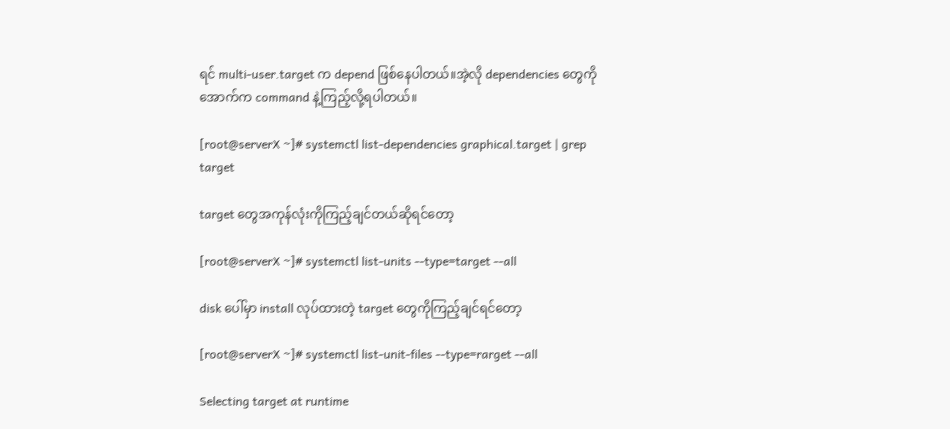ရင် multi-user.target က depend ဖြစ်နေပါတယ်။အဲ့လို dependencies တွေကို အောက်က command နဲ့ကြည့်လို့ရပါတယ်။

[root@serverX ~]# systemctl list-dependencies graphical.target | grep target

target တွေအကုန်လုံးကိုကြည့်ချင်တယ်ဆိုရင်တော့

[root@serverX ~]# systemctl list-units --type=target --all

disk ပေါ်မှာ install လုပ်ထားတဲ့ target တွေကိုကြည့်ချင်ရင်တော့

[root@serverX ~]# systemctl list-unit-files --type=rarget --all

Selecting target at runtime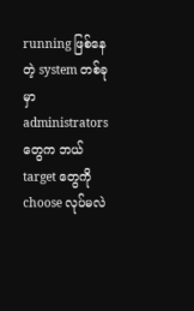running ဖြစ်နေတဲ့ system တစ်ခုမှာ administrators တွေက ဘယ် target တွေကို choose လုပ်မလဲ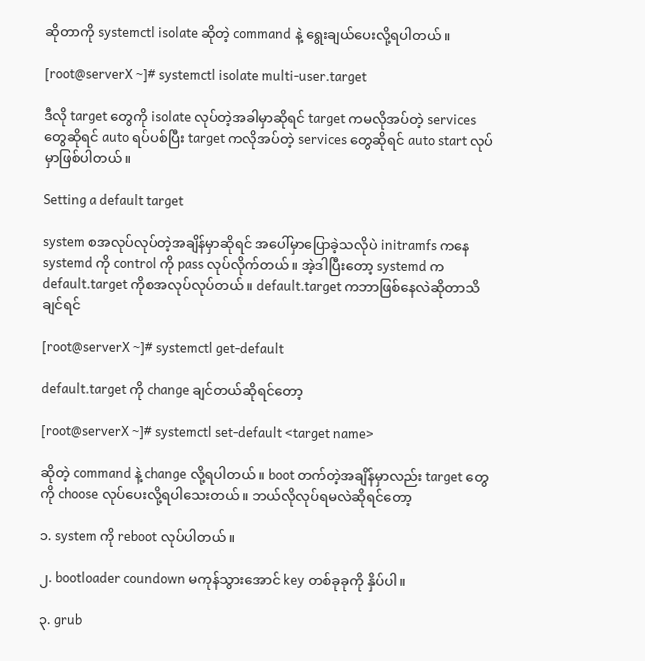ဆိုတာကို systemctl isolate ဆိုတဲ့ command နဲ့ ရွေးချယ်ပေးလို့ရပါတယ်။

[root@serverX ~]# systemctl isolate multi-user.target

ဒီလို target တွေကို isolate လုပ်တဲ့အခါမှာဆိုရင် target ကမလိုအပ်တဲ့ services တွေဆိုရင် auto ရပ်ပစ်ပြီး target ကလိုအပ်တဲ့ services တွေဆိုရင် auto start လုပ်မှာဖြစ်ပါတယ်။

Setting a default target

system စအလုပ်လုပ်တဲ့အချိန်မှာဆိုရင် အပေါ်မှာပြောခဲ့သလိုပဲ initramfs ကနေ systemd ကို control ကို pass လုပ်လိုက်တယ်။ အဲ့ဒါပြီးတော့ systemd က default.target ကိုစအလုပ်လုပ်တယ်။ default.target ကဘာဖြစ်နေလဲဆိုတာသိချင်ရင်

[root@serverX ~]# systemctl get-default

default.target ကို change ချင်တယ်ဆိုရင်တော့

[root@serverX ~]# systemctl set-default <target name>

ဆိုတဲ့ command နဲ့ change လို့ရပါတယ်။ boot တက်တဲ့အချိန်မှာလည်း target တွေကို choose လုပ်ပေးလို့ရပါသေးတယ်။ ဘယ်လိုလုပ်ရမလဲဆိုရင်တော့

၁. system ကို reboot လုပ်ပါတယ်။

၂. bootloader coundown မကုန်သွားအောင် key တစ်ခုခုကို နှိပ်ပါ။

၃. grub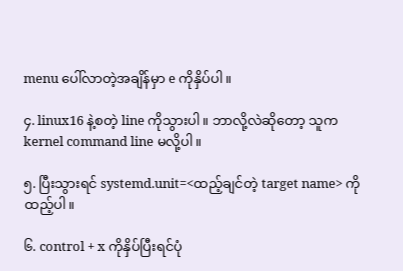menu ပေါ်လာတဲ့အချိန်မှာ e ကိုနှိပ်ပါ။

၄. linux16 နဲ့စတဲ့ line ကိုသွားပါ။ ဘာလို့လဲဆိုတော့ သူက kernel command line မလို့ပါ။

၅. ပြီးသွားရင် systemd.unit=<ထည့်ချင်တဲ့ target name> ကိုထည့်ပါ။

၆. control + x ကိုနှိပ်ပြီးရင်ပုံ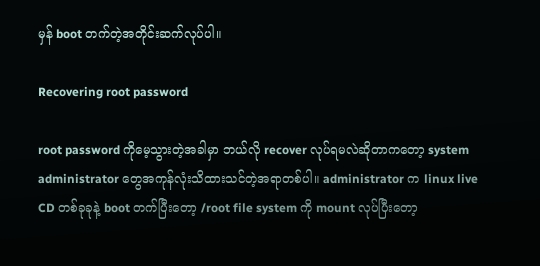မှန် boot တက်တဲ့အတိုင်းဆက်လုပ်ပါ။

Recovering root password

root password ကိုမေ့သွားတဲ့အခါမှာ ဘယ်လို recover လုပ်ရမလဲဆိုတာကတော့ system administrator တွေအကုန်လုံးသိထားသင်တဲ့အရာတစ်ပါ။ administrator က linux live CD တစ်ခုခုနဲ့ boot တက်ပြီးတော့ /root file system ကို mount လုပ်ပြီးတော့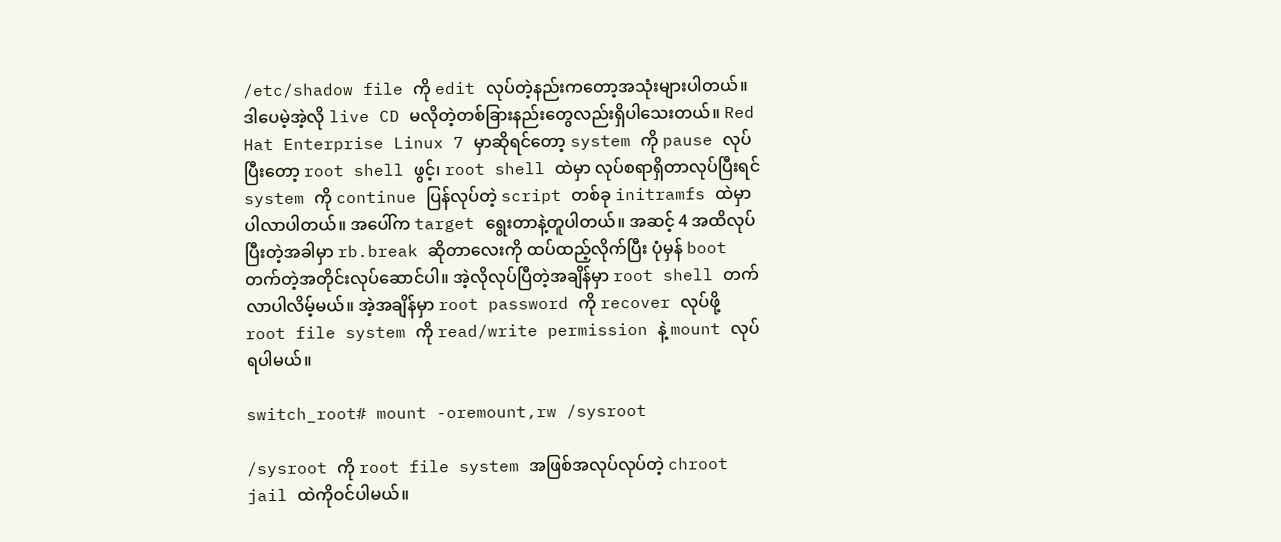/etc/shadow file ကို edit လုပ်တဲ့နည်းကတော့အသုံးများပါတယ်။ဒါပေမဲ့အဲ့လို live CD မလိုတဲ့တစ်ခြားနည်းတွေလည်းရှိပါသေးတယ်။ Red Hat Enterprise Linux 7 မှာဆိုရင်တော့ system ကို pause လုပ်ပြီးတော့ root shell ဖွင့်၊ root shell ထဲမှာ လုပ်စရာရှိတာလုပ်ပြီးရင် system ကို continue ပြန်လုပ်တဲ့ script တစ်ခု initramfs ထဲမှာပါလာပါတယ်။ အပေါ်က target ရွေးတာနဲ့တူပါတယ်။ အဆင့် 4 အထိလုပ်ပြီးတဲ့အခါမှာ rb.break ဆိုတာလေးကို ထပ်ထည့်လိုက်ပြီး ပုံမှန် boot တက်တဲ့အတိုင်းလုပ်ဆောင်ပါ။ အဲ့လိုလုပ်ပြီတဲ့အချိန်မှာ root shell တက်လာပါလိမ့်မယ်။ အဲ့အချိန်မှာ root password ကို recover လုပ်ဖို့ root file system ကို read/write permission နဲ့ mount လုပ်ရပါမယ်။

switch_root# mount -oremount,rw /sysroot

/sysroot ကို root file system အဖြစ်အလုပ်လုပ်တဲ့ chroot jail ထဲကိုဝင်ပါမယ်။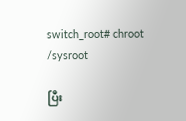switch_root# chroot /sysroot

ပြီး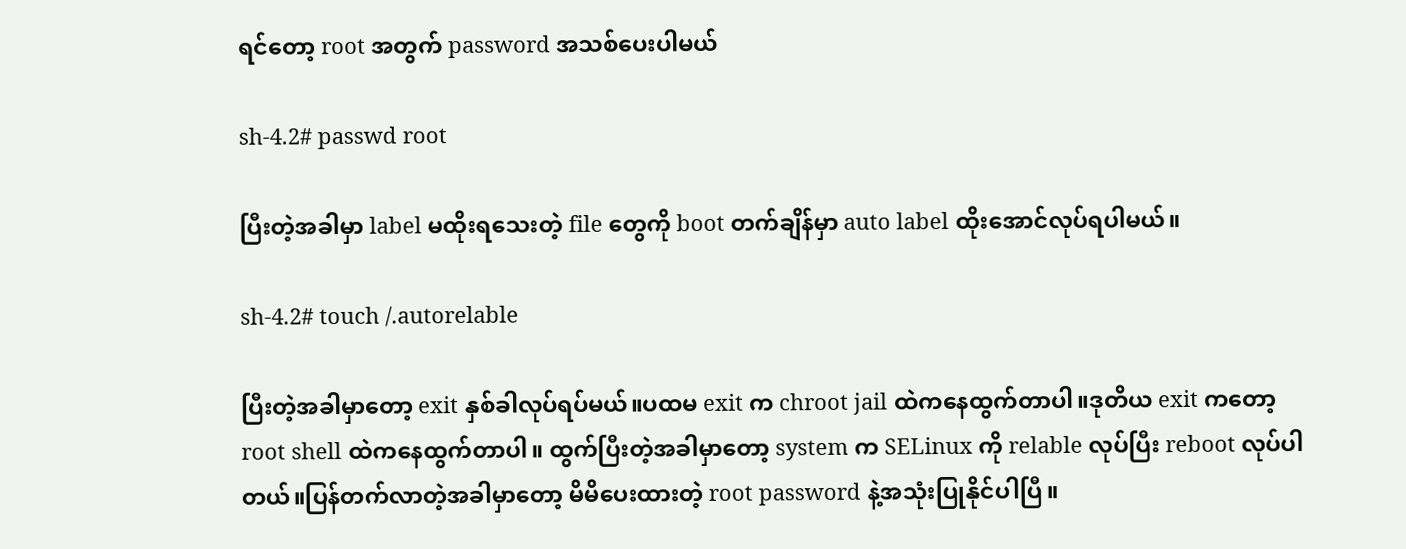ရင်တော့ root အတွက် password အသစ်ပေးပါမယ်

sh-4.2# passwd root

ပြီးတဲ့အခါမှာ label မထိုးရသေးတဲ့ file တွေကို boot တက်ချိန်မှာ auto label ထိုးအောင်လုပ်ရပါမယ်။

sh-4.2# touch /.autorelable

ပြီးတဲ့အခါမှာတော့ exit နှစ်ခါလုပ်ရပ်မယ်။ပထမ exit က chroot jail ထဲကနေထွက်တာပါ။ဒုတိယ exit ကတော့ root shell ထဲကနေထွက်တာပါ။ ထွက်ပြီးတဲ့အခါမှာတော့ system က SELinux ကို relable လုပ်ပြီး reboot လုပ်ပါတယ်။ပြန်တက်လာတဲ့အခါမှာတော့ မိမိပေးထားတဲ့ root password နဲ့အသုံးပြုနိုင်ပါပြီ။